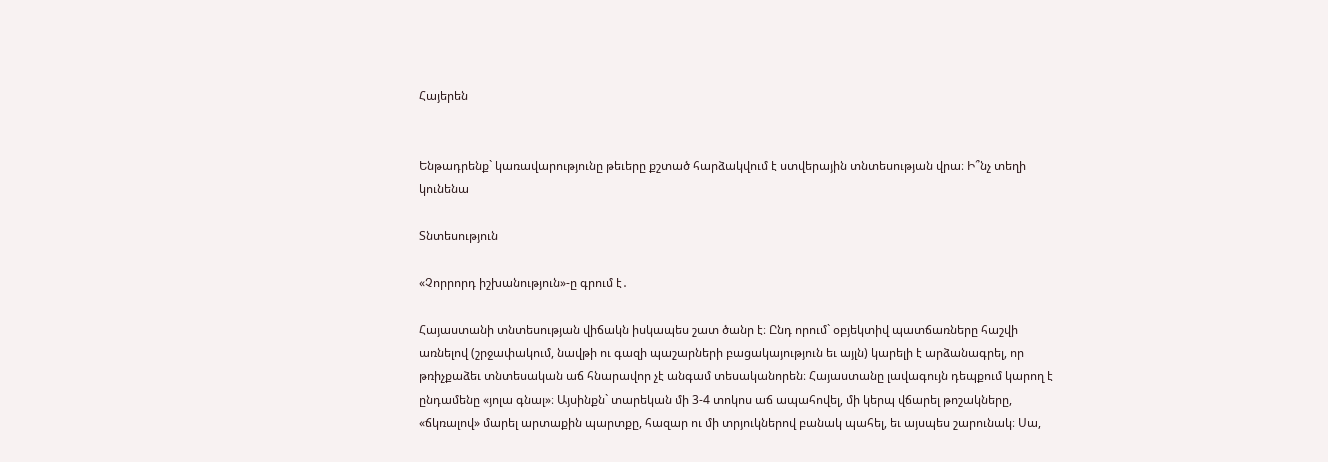Հայերեն


Ենթադրենք` կառավարությունը թեւերը քշտած հարձակվում է ստվերային տնտեսության վրա։ Ի՞նչ տեղի կունենա

Տնտեսություն

«Չորրորդ իշխանություն»-ը գրում է․

Հայաստանի տնտեսության վիճակն իսկապես շատ ծանր է։ Ընդ որում` օբյեկտիվ պատճառները հաշվի առնելով (շրջափակում, նավթի ու գազի պաշարների բացակայություն եւ այլն) կարելի է արձանագրել, որ թռիչքաձեւ տնտեսական աճ հնարավոր չէ անգամ տեսականորեն։ Հայաստանը լավագույն դեպքում կարող է ընդամենը «յոլա գնալ»։ Այսինքն` տարեկան մի 3-4 տոկոս աճ ապահովել, մի կերպ վճարել թոշակները, «ճկռալով» մարել արտաքին պարտքը, հազար ու մի տրյուկներով բանակ պահել, եւ այսպես շարունակ։ Սա,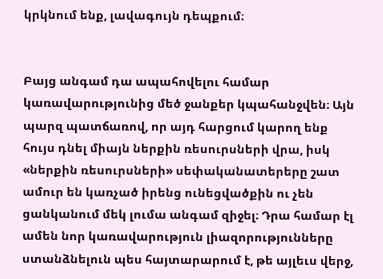կրկնում ենք, լավագույն դեպքում։


Բայց անգամ դա ապահովելու համար կառավարությունից մեծ ջանքեր կպահանջվեն։ Այն պարզ պատճառով, որ այդ հարցում կարող ենք հույս դնել միայն ներքին ռեսուրսների վրա, իսկ «ներքին ռեսուրսների» սեփականատերերը շատ ամուր են կառչած իրենց ունեցվածքին ու չեն ցանկանում մեկ լումա անգամ զիջել։ Դրա համար էլ ամեն նոր կառավարություն լիազորությունները ստանձնելուն պես հայտարարում է, թե այլեւս վերջ,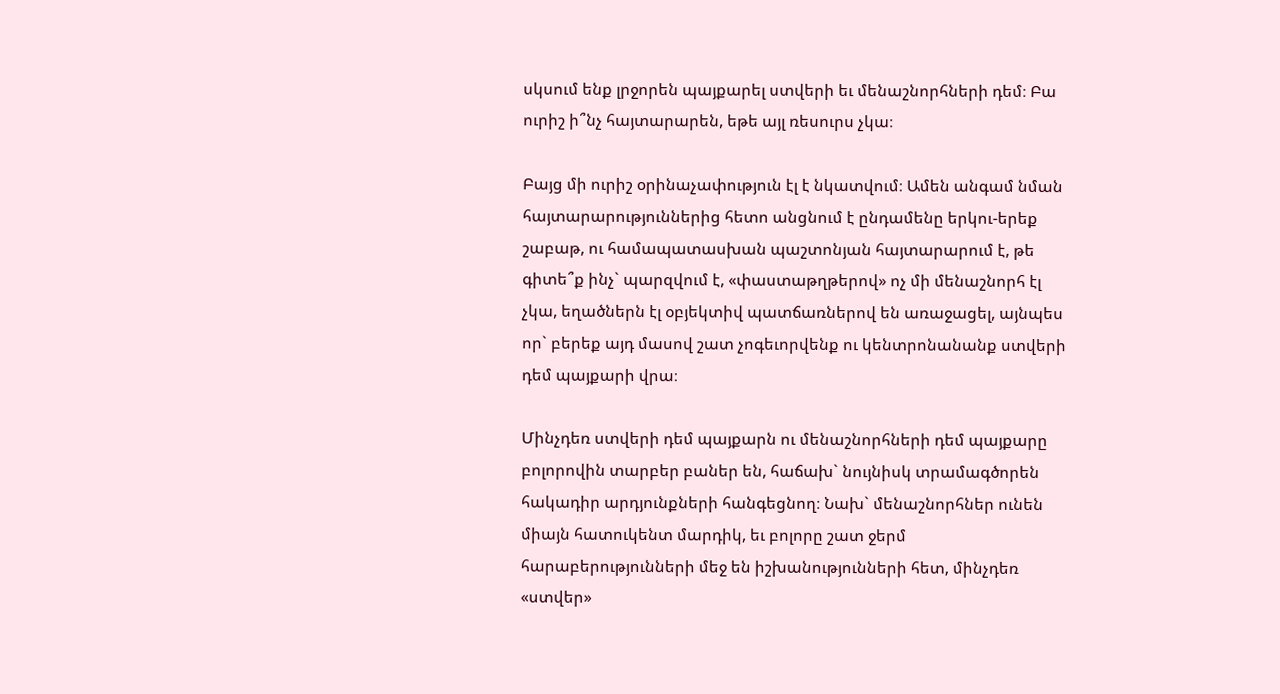սկսում ենք լրջորեն պայքարել ստվերի եւ մենաշնորհների դեմ։ Բա ուրիշ ի՞նչ հայտարարեն, եթե այլ ռեսուրս չկա։

Բայց մի ուրիշ օրինաչափություն էլ է նկատվում։ Ամեն անգամ նման հայտարարություններից հետո անցնում է ընդամենը երկու-երեք շաբաթ, ու համապատասխան պաշտոնյան հայտարարում է, թե գիտե՞ք ինչ` պարզվում է, «փաստաթղթերով» ոչ մի մենաշնորհ էլ չկա, եղածներն էլ օբյեկտիվ պատճառներով են առաջացել, այնպես որ` բերեք այդ մասով շատ չոգեւորվենք ու կենտրոնանանք ստվերի դեմ պայքարի վրա։

Մինչդեռ ստվերի դեմ պայքարն ու մենաշնորհների դեմ պայքարը բոլորովին տարբեր բաներ են, հաճախ` նույնիսկ տրամագծորեն հակադիր արդյունքների հանգեցնող։ Նախ` մենաշնորհներ ունեն միայն հատուկենտ մարդիկ, եւ բոլորը շատ ջերմ հարաբերությունների մեջ են իշխանությունների հետ, մինչդեռ «ստվեր»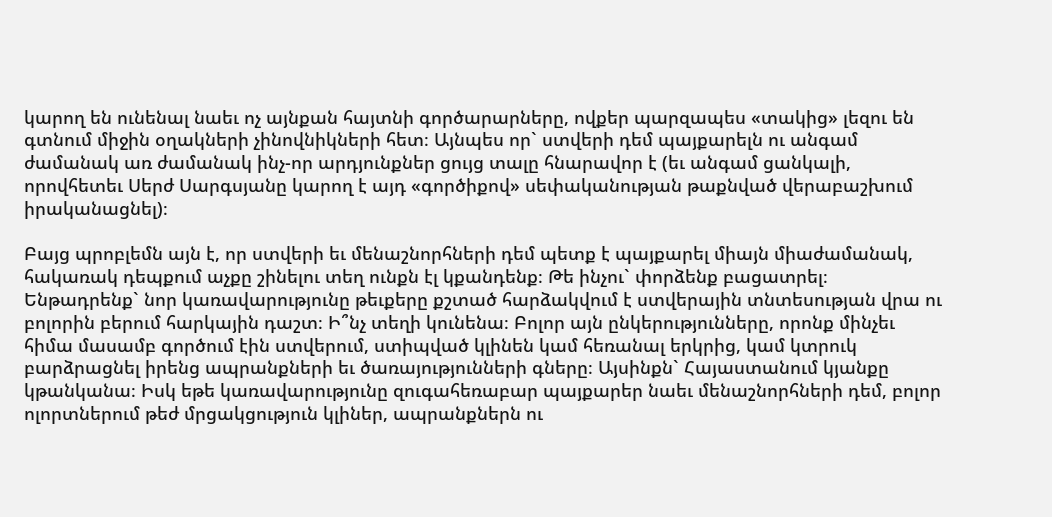կարող են ունենալ նաեւ ոչ այնքան հայտնի գործարարները, ովքեր պարզապես «տակից» լեզու են գտնում միջին օղակների չինովնիկների հետ։ Այնպես որ` ստվերի դեմ պայքարելն ու անգամ ժամանակ առ ժամանակ ինչ-որ արդյունքներ ցույց տալը հնարավոր է (եւ անգամ ցանկալի, որովհետեւ Սերժ Սարգսյանը կարող է այդ «գործիքով» սեփականության թաքնված վերաբաշխում իրականացնել)։

Բայց պրոբլեմն այն է, որ ստվերի եւ մենաշնորհների դեմ պետք է պայքարել միայն միաժամանակ, հակառակ դեպքում աչքը շինելու տեղ ունքն էլ կքանդենք։ Թե ինչու` փորձենք բացատրել։ Ենթադրենք` նոր կառավարությունը թեւքերը քշտած հարձակվում է ստվերային տնտեսության վրա ու բոլորին բերում հարկային դաշտ։ Ի՞նչ տեղի կունենա։ Բոլոր այն ընկերությունները, որոնք մինչեւ հիմա մասամբ գործում էին ստվերում, ստիպված կլինեն կամ հեռանալ երկրից, կամ կտրուկ բարձրացնել իրենց ապրանքների եւ ծառայությունների գները։ Այսինքն` Հայաստանում կյանքը կթանկանա։ Իսկ եթե կառավարությունը զուգահեռաբար պայքարեր նաեւ մենաշնորհների դեմ, բոլոր ոլորտներում թեժ մրցակցություն կլիներ, ապրանքներն ու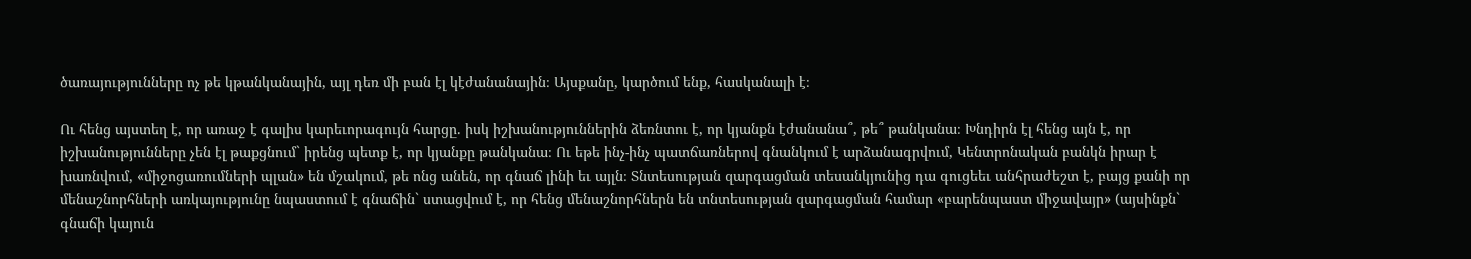ծառայությունները ոչ թե կթանկանային, այլ դեռ մի բան էլ կէժանանային։ Այսքանը, կարծում ենք, հասկանալի է։

Ու հենց այստեղ է, որ առաջ է գալիս կարեւորագույն հարցը. իսկ իշխանություններին ձեռնտու է, որ կյանքն էժանանա՞, թե՞ թանկանա։ Խնդիրն էլ հենց այն է, որ իշխանությունները չեն էլ թաքցնում` իրենց պետք է, որ կյանքը թանկանա։ Ու եթե ինչ-ինչ պատճառներով գնանկում է արձանագրվում, Կենտրոնական բանկն իրար է խառնվում, «միջոցառումների պլան» են մշակում, թե ոնց անեն, որ գնաճ լինի եւ այլն։ Տնտեսության զարգացման տեսանկյունից դա գուցեեւ անհրաժեշտ է, բայց քանի որ մենաշնորհների առկայությունը նպաստում է գնաճին` ստացվում է, որ հենց մենաշնորհներն են տնտեսության զարգացման համար «բարենպաստ միջավայր» (այսինքն` գնաճի կայուն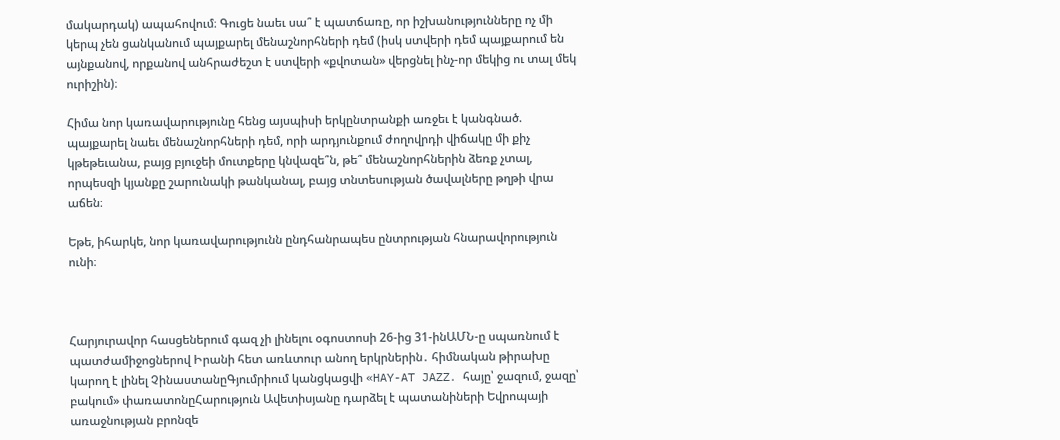մակարդակ) ապահովում։ Գուցե նաեւ սա՞ է պատճառը, որ իշխանությունները ոչ մի կերպ չեն ցանկանում պայքարել մենաշնորհների դեմ (իսկ ստվերի դեմ պայքարում են այնքանով, որքանով անհրաժեշտ է ստվերի «քվոտան» վերցնել ինչ-որ մեկից ու տալ մեկ ուրիշին)։

Հիմա նոր կառավարությունը հենց այսպիսի երկընտրանքի առջեւ է կանգնած. պայքարել նաեւ մենաշնորհների դեմ, որի արդյունքում ժողովրդի վիճակը մի քիչ կթեթեւանա, բայց բյուջեի մուտքերը կնվազե՞ն, թե՞ մենաշնորհներին ձեռք չտալ, որպեսզի կյանքը շարունակի թանկանալ, բայց տնտեսության ծավալները թղթի վրա աճեն։

Եթե, իհարկե, նոր կառավարությունն ընդհանրապես ընտրության հնարավորություն ունի։



Հարյուրավոր հասցեներում գազ չի լինելու օգոստոսի 26-ից 31-ինԱՄՆ-ը սպառնում է պատժամիջոցներով Իրանի հետ առևտուր անող երկրներին․ հիմնական թիրախը կարող է լինել ՉինաստանըԳյումրիում կանցկացվի «HAY-AT JAZZ․ հայը՝ ջազում, ջազը՝ բակում» փառատոնըՀարություն Ավետիսյանը դարձել է պատանիների Եվրոպայի առաջնության բրոնզե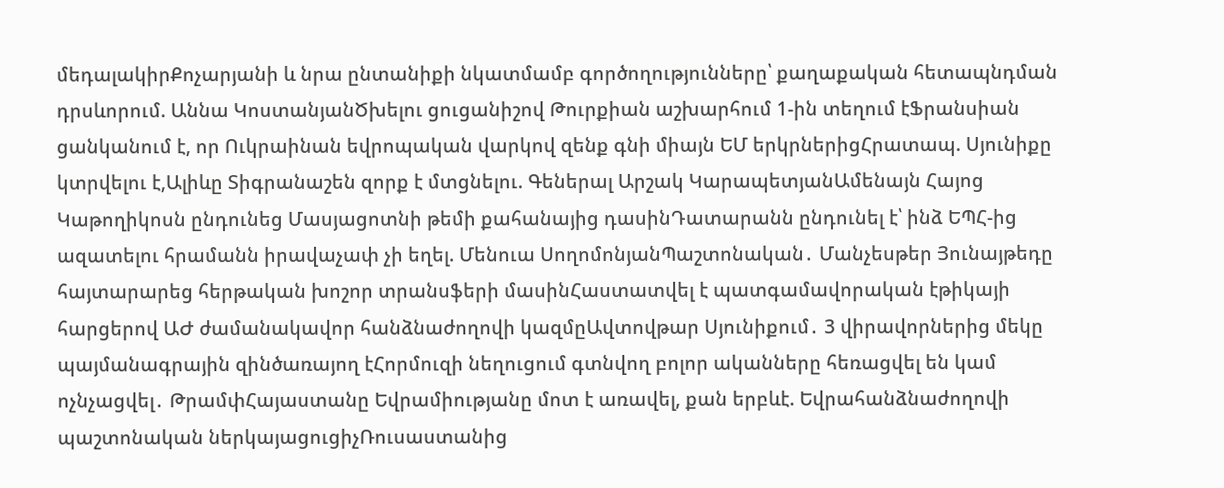մեդալակիրՔոչարյանի և նրա ընտանիքի նկատմամբ գործողությունները՝ քաղաքական հետապնդման դրսևորում. Աննա ԿոստանյանԾխելու ցուցանիշով Թուրքիան աշխարհում 1-ին տեղում էՖրանսիան ցանկանում է, որ Ուկրաինան եվրոպական վարկով զենք գնի միայն ԵՄ երկրներիցՀրատապ. Սյունիքը կտրվելու է,Ալիևը Տիգրանաշեն զորք է մտցնելու. Գեներալ Արշակ ԿարապետյանԱմենայն Հայոց Կաթողիկոսն ընդունեց Մասյացոտնի թեմի քահանայից դասինԴատարանն ընդունել է՝ ինձ ԵՊՀ-ից ազատելու հրամանն իրավաչափ չի եղել. Մենուա ՍողոմոնյանՊաշտոնական․ Մանչեսթեր Յունայթեդը հայտարարեց հերթական խոշոր տրանսֆերի մասինՀաստատվել է պատգամավորական էթիկայի հարցերով ԱԺ ժամանակավոր հանձնաժողովի կազմըԱվտովթար Սյունիքում․ 3 վիրավորներից մեկը պայմանագրային զինծառայող էՀորմուզի նեղուցում գտնվող բոլոր ականները հեռացվել են կամ ոչնչացվել․ ԹրամփՀայաստանը Եվրամիությանը մոտ է առավել, քան երբևէ. Եվրահանձնաժողովի պաշտոնական ներկայացուցիչՌուսաստանից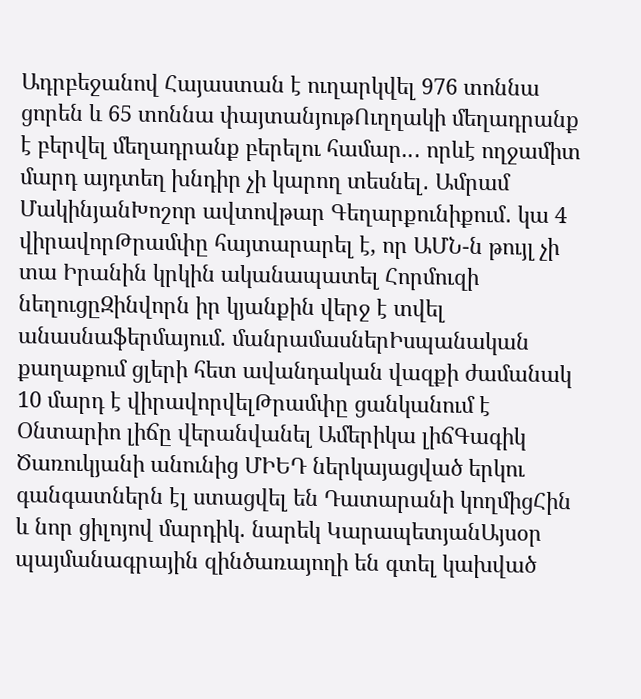Ադրբեջանով Հայաստան է ուղարկվել 976 տոննա ցորեն և 65 տոննա փայտանյութՈւղղակի մեղադրանք է բերվել մեղադրանք բերելու համար..․ որևէ ողջամիտ մարդ այդտեղ խնդիր չի կարող տեսնել․ Ամրամ ՄակինյանԽոշոր ավտովթար Գեղարքունիքում․ կա 4 վիրավորԹրամփը հայտարարել է, որ ԱՄՆ-ն թույլ չի տա Իրանին կրկին ականապատել Հորմուզի նեղուցըԶինվորն իր կյանքին վերջ է տվել անասնաֆերմայում. մանրամասներԻսպանական քաղաքում ցլերի հետ ավանդական վազքի ժամանակ 10 մարդ է վիրավորվելԹրամփը ցանկանում է Օնտարիո լիճը վերանվանել Ամերիկա լիճԳագիկ Ծառուկյանի անունից ՄԻԵԴ ներկայացված երկու գանգատներն էլ ստացվել են Դատարանի կողմիցՀին և նոր ցիլոյով մարդիկ. նարեկ ԿարապետյանԱյսօր պայմանագրային զինծառայողի են գտել կախված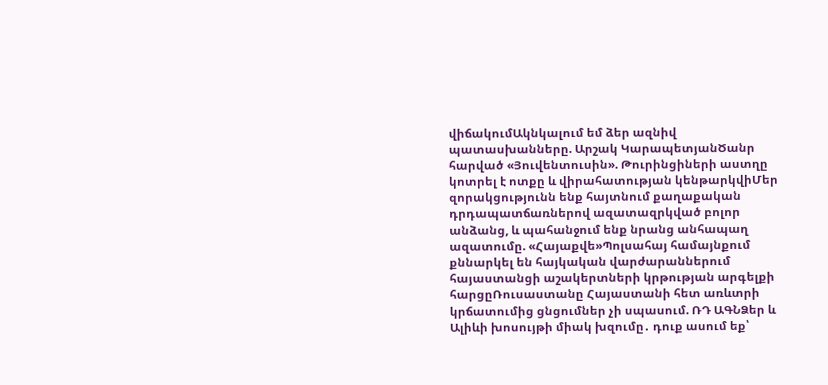վիճակումԱկնկալում եմ ձեր ազնիվ պատասխանները. Արշակ ԿարապետյանԾանր հարված «Յուվենտուսին». Թուրինցիների աստղը կոտրել է ոտքը և վիրահատության կենթարկվիՄեր զորակցությունն ենք հայտնում քաղաքական դրդապատճառներով ազատազրկված բոլոր անձանց, և պահանջում ենք նրանց անհապաղ ազատումը. «Հայաքվե»Պոլսահայ համայնքում քննարկել են հայկական վարժարաններում հայաստանցի աշակերտների կրթության արգելքի հարցըՌուսաստանը Հայաստանի հետ առևտրի կրճատումից ցնցումներ չի սպասում. ՌԴ ԱԳՆՁեր և Ալիևի խոսույթի միակ խզումը․ դուք ասում եք՝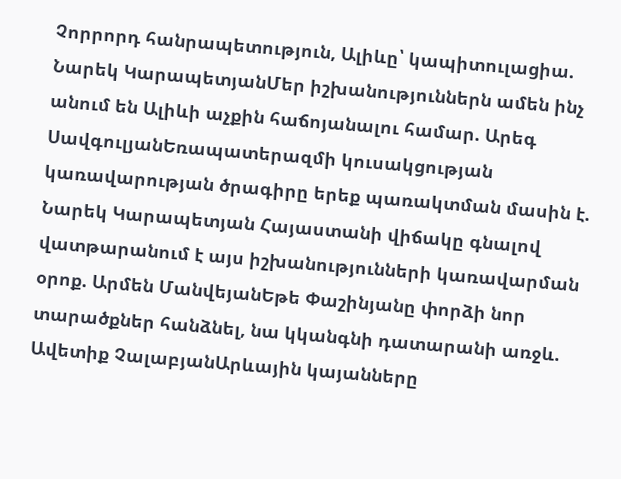Չորրորդ հանրապետություն, Ալիևը՝ կապիտուլացիա. Նարեկ ԿարապետյանՄեր իշխանություններն ամեն ինչ անում են Ալիևի աչքին հաճոյանալու համար. Արեգ ՍավգուլյանԵռապատերազմի կուսակցության կառավարության ծրագիրը երեք պառակտման մասին է. Նարեկ Կարապետյան Հայաստանի վիճակը գնալով վատթարանում է այս իշխանությունների կառավարման օրոք. Արմեն ՄանվեյանԵթե Փաշինյանը փորձի նոր տարածքներ հանձնել, նա կկանգնի դատարանի առջև. Ավետիք ՉալաբյանԱրևային կայանները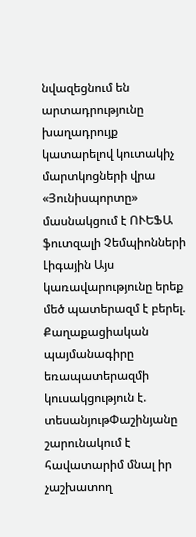նվազեցնում են արտադրությունը խաղադրույք կատարելով կուտակիչ մարտկոցների վրա «Յունիսպորտը» մասնակցում է ՈՒԵՖԱ ֆուտզալի Չեմպիոնների Լիգային Այս կառավարությունը երեք մեծ պատերազմ է բերել. Քաղաքացիական պայմանագիրը եռապատերազմի կուսակցություն է. տեսանյութՓաշինյանը շարունակում է հավատարիմ մնալ իր չաշխատող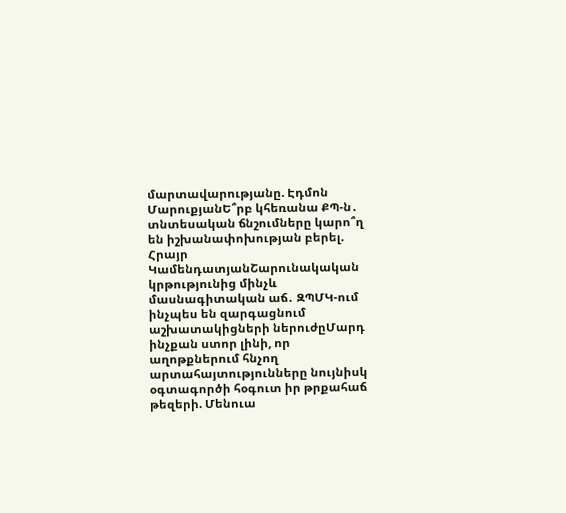մարտավարությանը. Էդմոն ՄարուքյանԵ՞րբ կհեռանա ՔՊ-ն․ տնտեսական ճնշումները կարո՞ղ են իշխանափոխության բերել. Հրայր ԿամենդատյանՇարունակական կրթությունից մինչև մասնագիտական աճ․ ԶՊՄԿ-ում ինչպես են զարգացնում աշխատակիցների ներուժըՄարդ ինչքան ստոր լինի, որ աղոթքներում հնչող արտահայտությունները նույնիսկ օգտագործի հօգուտ իր թրքահաճ թեզերի. Մենուա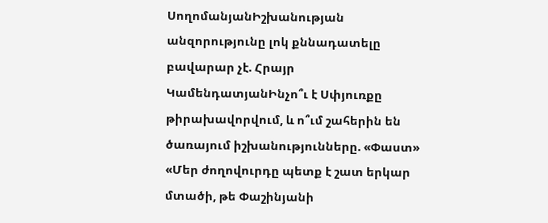ՍողոմանյանԻշխանության անզորությունը լոկ քննադատելը բավարար չէ. Հրայր ԿամենդատյանԻնչո՞ւ է Սփյուռքը թիրախավորվում, և ո՞ւմ շահերին են ծառայում իշխանությունները. «Փաստ» «Մեր ժողովուրդը պետք է շատ երկար մտածի, թե Փաշինյանի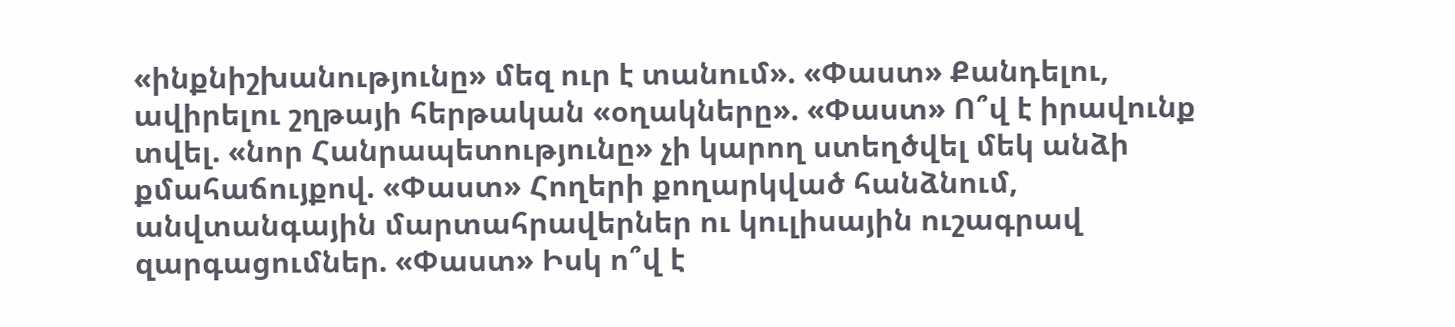«ինքնիշխանությունը» մեզ ուր է տանում». «Փաստ» Քանդելու, ավիրելու շղթայի հերթական «օղակները». «Փաստ» Ո՞վ է իրավունք տվել. «նոր Հանրապետությունը» չի կարող ստեղծվել մեկ անձի քմահաճույքով. «Փաստ» Հողերի քողարկված հանձնում, անվտանգային մարտահրավերներ ու կուլիսային ուշագրավ զարգացումներ. «Փաստ» Իսկ ո՞վ է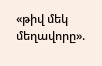«թիվ մեկ մեղավորը».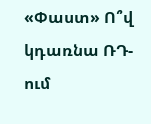«Փաստ» Ո՞վ կդառնա ՌԴ-ում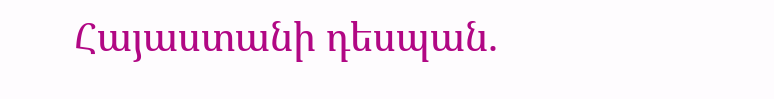Հայաստանի դեսպան.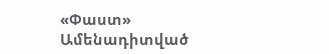«Փաստ»
Ամենադիտված